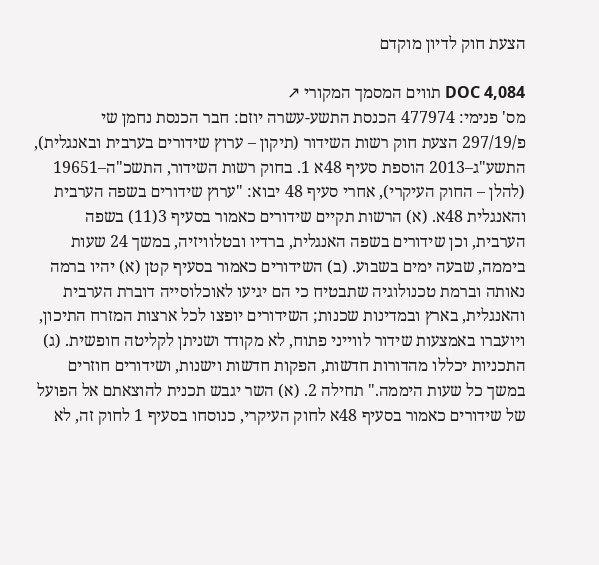הצעת חוק לדיון מוקדם

DOC 4,084 תווים המסמך המקורי ↗
מס' פנימי: 477974 הכנסת התשע-עשרה יוזם: חבר הכנסת נחמן שי פ/297/19 הצעת חוק רשות השידור (תיקון – ערוץ שידורים בערבית ובאנגלית), התשע"ג–2013 הוספת סעיף 48א 1. בחוק רשות השידור, התשכ"ה–19651 (להלן – החוק העיקרי), אחרי סעיף 48 יבוא: "ערוץ שידורים בשפה הערבית והאנגלית 48א. (א) הרשות תקיים שידורים כאמור בסעיף 3(11) בשפה הערבית, וכן שידורים בשפה האנגלית, ברדיו ובטלוויזיה, במשך 24 שעות ביממה, שבעה ימים בשבוע. (ב) השידורים כאמור בסעיף קטן (א) יהיו ברמה נאותה וברמת טכנולוגיה שתבטיח כי הם יגיעו לאוכלוסייה דוברת הערבית והאנגלית, בארץ ובמדינות שכנות; השידורים יופצו לכל ארצות המזרח התיכון, ויועברו באמצעות שידור לווייני פתוח, לא מקודד ושניתן לקליטה חופשית. (ג) התכניות יכללו מהדורות חדשות, הפקות חדשות וישנות, ושידורים חוזרים במשך כל שעות היממה." תחילה 2. (א) השר יגבש תכנית להוצאתם אל הפועל של שידורים כאמור בסעיף 48א לחוק העיקרי, כנוסחו בסעיף 1 לחוק זה, לא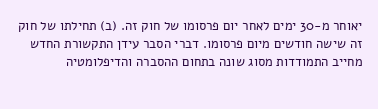יאוחר מ-30 ימים לאחר יום פרסומו של חוק זה. (ב) תחילתו של חוק זה שישה חודשים מיום פרסומו. דברי הסבר עידן התקשורת החדש מחייב התמודדות מסוג שונה בתחום ההסברה והדיפלומטיה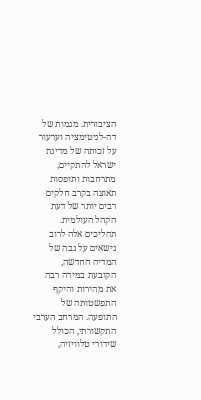הציבורית. מגמות של דה-לגיטימציה וערעור על זכותה של מדינת ישראל להתקיים, מתרחבות ותופסות תאוצה בקרב חלקים רבים יותר של דעת הקהל העולמית. תהליכים אלה לרוב נישאים על גבה של המדיה החדשה, הקובעת במידה רבה את מהירות והיקף התפשטותה של התופעה. המרחב הערבי התקשורתי, הכולל שידורי טלוויזיה,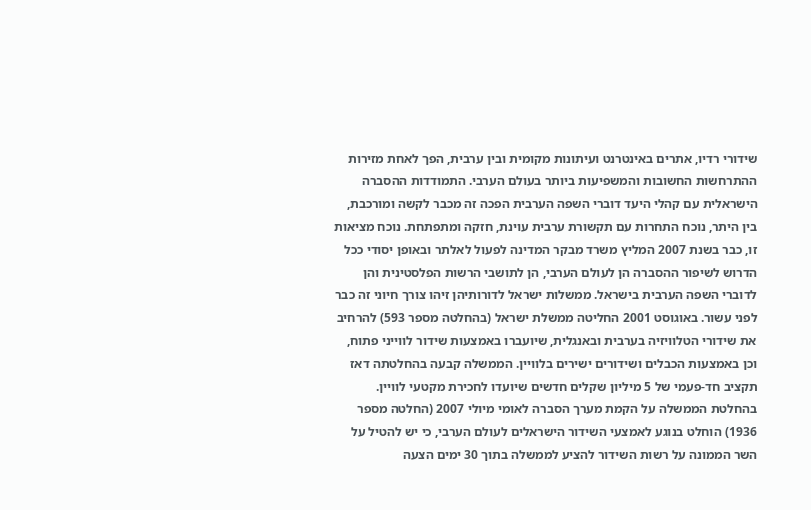שידורי רדיו, אתרים באינטרנט ועיתונות מקומית ובין ערבית, הפך לאחת מזירות ההתרחשות החשובות והמשפיעות ביותר בעולם הערבי. התמודדות ההסברה הישראלית עם קהלי היעד דוברי השפה הערבית הפכה זה מכבר לקשה ומורכבת, בין היתר, נוכח התחרות עם תקשורת ערבית עוינת, חזקה ומתפתחת. נוכח מציאות זו, כבר בשנת 2007 המליץ משרד מבקר המדינה לפעול לאלתר ובאופן יסודי ככל הדרוש לשיפור ההסברה הן לעולם הערבי, הן לתושבי הרשות הפלסטינית והן לדוברי השפה הערבית בישראל. ממשלות ישראל לדורותיהן זיהו צורך חיוני זה כבר לפני עשור. באוגוסט 2001 החליטה ממשלת ישראל (בהחלטה מספר 593) להרחיב את שידורי הטלוויזיה בערבית ובאנגלית, שיועברו באמצעות שידור לווייני פתוח, וכן באמצעות הכבלים ושידורים ישירים בלוויין. הממשלה קבעה בהחלטתה דאז תקציב חד-פעמי של 5 מיליון שקלים חדשים שיועדו לחכירת מקטעי לוויין. בהחלטת הממשלה על הקמת מערך הסברה לאומי מיולי 2007 (החלטה מספר 1936) הוחלט בנוגע לאמצעי השידור הישראלים לעולם הערבי, כי יש להטיל על השר הממונה על רשות השידור להציע לממשלה בתוך 30 ימים הצעה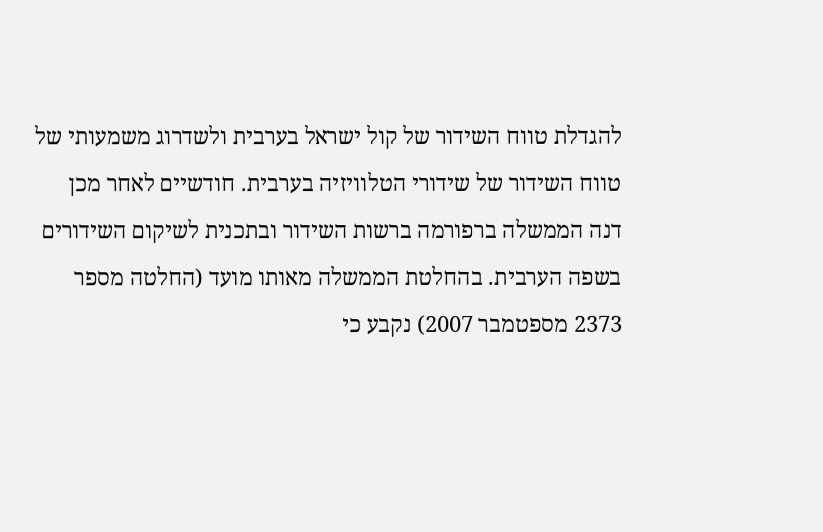להגדלת טווח השידור של קול ישראל בערבית ולשדרוג משמעותי של טווח השידור של שידורי הטלוויזיה בערבית. חודשיים לאחר מכן דנה הממשלה ברפורמה ברשות השידור ובתכנית לשיקום השידורים בשפה הערבית. בהחלטת הממשלה מאותו מועד (החלטה מספר 2373 מספטמבר 2007) נקבע כי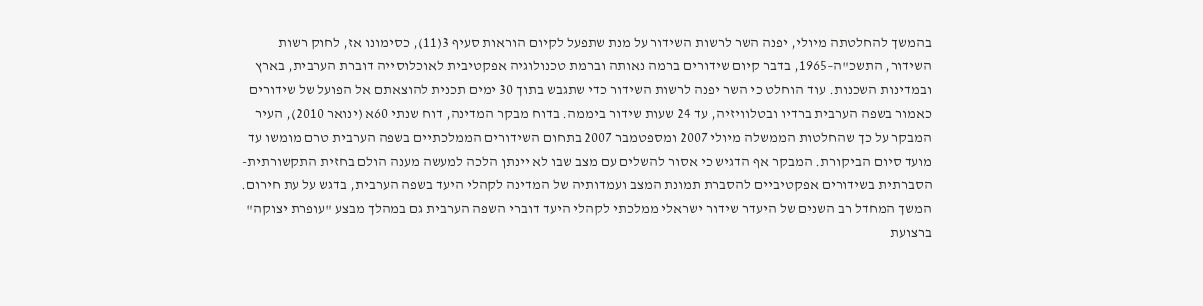בהמשך להחלטתה מיולי, יפנה השר לרשות השידור על מנת שתפעל לקיום הוראות סעיף 3(11), כסימונו אז, לחוק רשות השידור, התשכ"ה–1965, בדבר קיום שידורים ברמה נאותה וברמת טכנולוגיה אפקטיבית לאוכלוסייה דוברת הערבית, בארץ ובמדינות השכנות. עוד הוחלט כי השר יפנה לרשות השידור כדי שתגבש בתוך 30 ימים תכנית להוצאתם אל הפועל של שידורים כאמור בשפה הערבית ברדיו ובטלוויזיה, עד 24 שעות שידור ביממה. בדוח מבקר המדינה, דוח שנתי 60א (ינואר 2010), העיר המבקר על כך שהחלטות הממשלה מיולי 2007 ומספטמבר 2007 בתחום השידורים הממלכתיים בשפה הערבית טרם מומשו עד מועד סיום הביקורת. המבקר אף הדגיש כי אסור להשלים עם מצב שבו לא יינתן הלכה למעשה מענה הולם בחזית התקשורתית-הסברתית בשידורים אפקטיביים להסברת תמונת המצב ועמדותיה של המדינה לקהלי היעד בשפה הערבית, בדגש על עת חירום. המשך המחדל רב השנים של היעדר שידור ישראלי ממלכתי לקהלי היעד דוברי השפה הערבית גם במהלך מבצע "עופרת יצוקה" ברצועת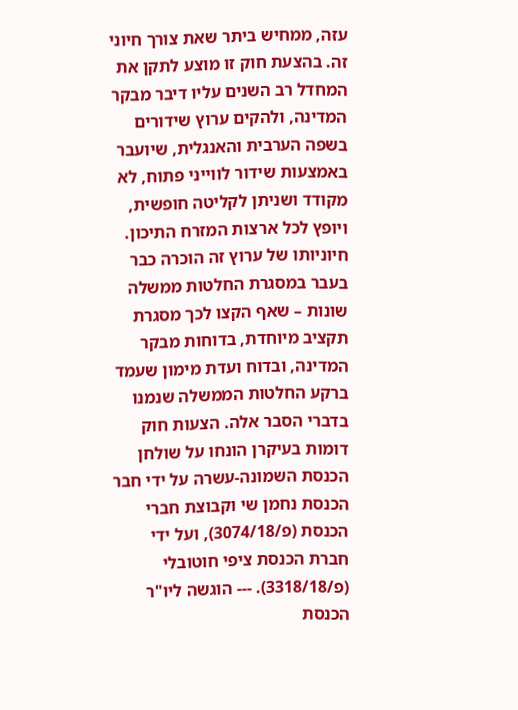עזה, ממחיש ביתר שאת צורך חיוני זה. בהצעת חוק זו מוצע לתקן את המחדל רב השנים עליו דיבר מבקר המדינה, ולהקים ערוץ שידורים בשפה הערבית והאנגלית, שיועבר באמצעות שידור לווייני פתוח, לא מקודד ושניתן לקליטה חופשית, ויופץ לכל ארצות המזרח התיכון. חיוניותו של ערוץ זה הוכרה כבר בעבר במסגרת החלטות ממשלה שונות – שאף הקצו לכך מסגרת תקציב מיוחדת, בדוחות מבקר המדינה, ובדוח ועדת מימון שעמד ברקע החלטות הממשלה שנמנו בדברי הסבר אלה. הצעות חוק דומות בעיקרן הונחו על שולחן הכנסת השמונה-עשרה על ידי חבר הכנסת נחמן שי וקבוצת חברי הכנסת (פ/3074/18), ועל ידי חברת הכנסת ציפי חוטובלי (פ/3318/18). --- הוגשה ליו"ר הכנסת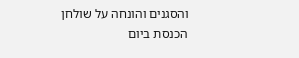והסגנים והונחה על שולחן הכנסת ביום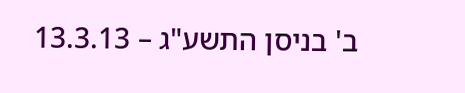ב' בניסן התשע"ג – 13.3.13